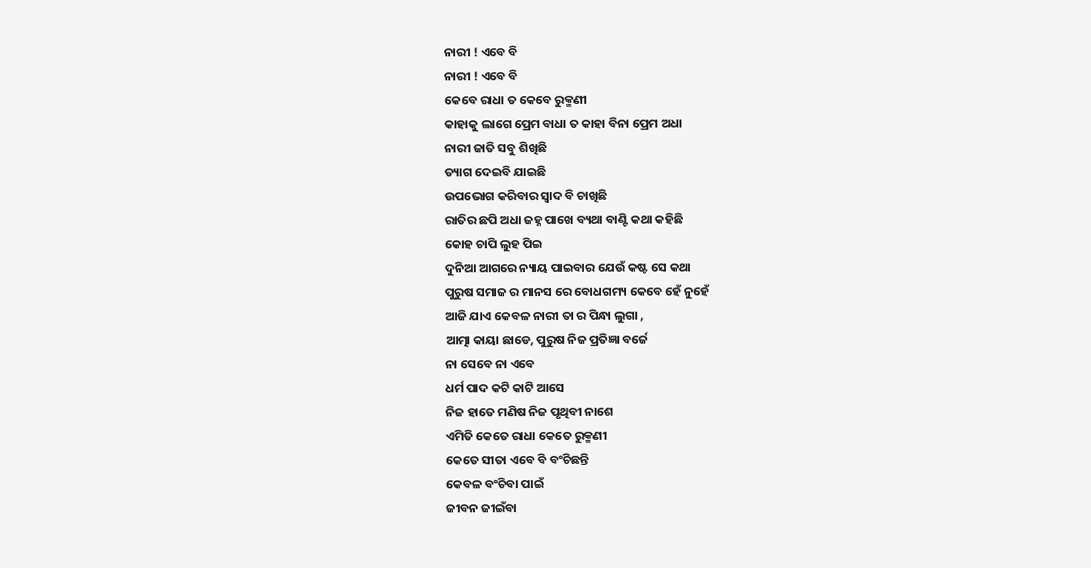ନାରୀ ! ଏବେ ବି
ନାରୀ ! ଏବେ ବି
କେବେ ରାଧା ତ କେବେ ରୁକ୍ମଣୀ
କାହାକୁ ଲାଗେ ପ୍ରେମ ବାଧା ତ କାହା ବିନା ପ୍ରେମ ଅଧା
ନାରୀ ଜାତି ସବୁ ଶିଖିଛି
ତ୍ୟାଗ ଦେଇବି ଯାଇଛି
ଉପଭୋଗ କରିବାର ସ୍ୱାଦ ବି ଚାଖିଛି
ରାତିର ଛପି ଅଧା ଜହ୍ନ ପାଖେ ବ୍ୟଥା ବାଣ୍ଟି କଥା କହିଛି
କୋହ ଚାପି ଲୁହ ପିଇ
ଦୁନିଆ ଆଗରେ ନ୍ୟାୟ ପାଇବାର ଯେଉଁ କଷ୍ଟ ସେ କଥା
ପୁରୁଷ ସମାଜ ର ମାନସ ରେ ବୋଧଗମ୍ୟ କେବେ ହେଁ ନୁହେଁ
ଆଜି ଯାଏ କେବଳ ନାରୀ ତା ର ପିନ୍ଧା ଲୁଗା ,
ଆତ୍ମା କାୟା ଛାଡେ, ପୁରୁଷ ନିଜ ପ୍ରତିଜ୍ଞା ବର୍ଜେ
ନା ସେବେ ନା ଏବେ
ଧର୍ମ ପାଦ କଟି କାଟି ଆସେ
ନିଜ ହାତେ ମଣିଷ ନିଜ ପୃଥିବୀ ନାଶେ
ଏମିତି କେତେ ରାଧା କେତେ ରୁକ୍ମଣୀ
କେତେ ସୀତା ଏବେ ବି ବଂଚିଛନ୍ତି
କେବଳ ବଂଚିବା ପାଇଁ
ଜୀବନ ଜୀଇଁବା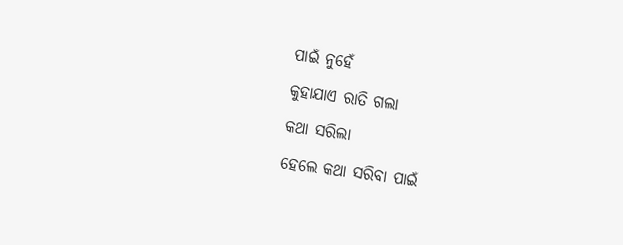ପାଇଁ ନୁହେଁ
କୁହାଯାଏ ରାତି ଗଲା
କଥା ସରିଲା
ହେଲେ କଥା ସରିବା ପାଇଁ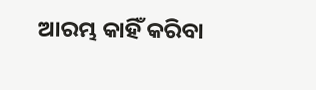ଆରମ୍ଭ କାହିଁ କରିବା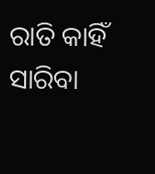ରାତି କାହିଁ ସାରିବା